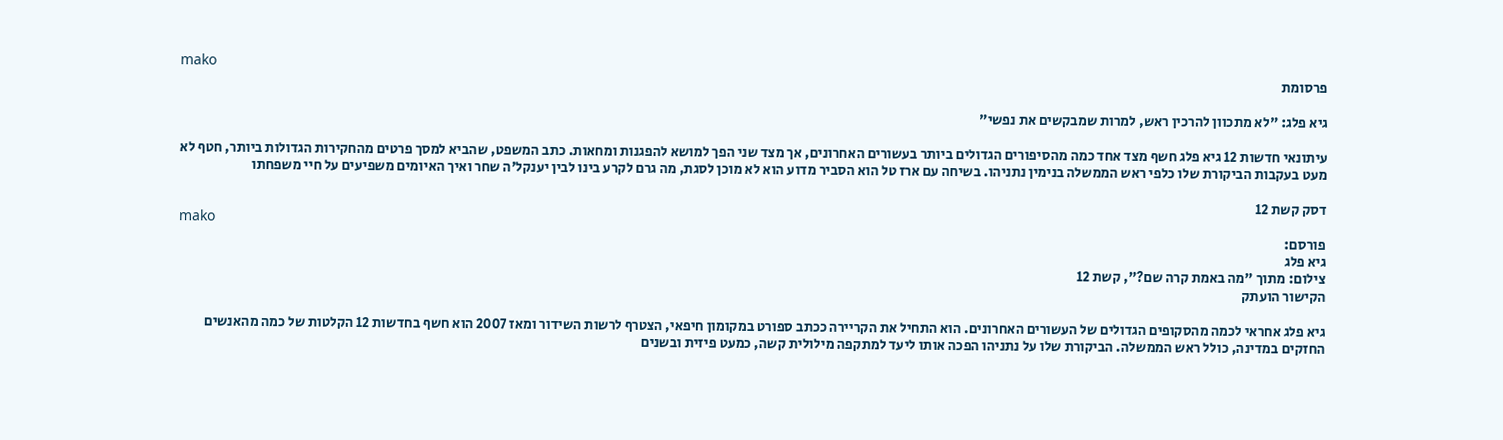mako
פרסומת

גיא פלג: "לא מתכוון להרכין ראש, למרות שמבקשים את נפשי"

עיתונאי חדשות 12 גיא פלג חשף מצד אחד כמה מהסיפורים הגדולים ביותר בעשורים האחרונים, אך מצד שני הפך למושא להפגנות ומחאות. כתב המשפט, שהביא למסך פרטים מהחקירות הגדולות ביותר, חטף לא מעט בעקבות הביקורת שלו כלפי ראש הממשלה בנימין נתניהו. בשיחה עם ארז טל הוא הסביר מדוע הוא לא מוכן לסגת, מה גרם לקרע בינו לבין יענקל'ה שחר ואיך האיומים משפיעים על חיי משפחתו

דסק קשת 12
mako
פורסם:
גיא פלג
צילום: מתוך "מה באמת קרה שם?", קשת 12
הקישור הועתק

גיא פלג אחראי לכמה מהסקופים הגדולים של העשורים האחרונים. הוא התחיל את הקריירה ככתב ספורט במקומון חיפאי, הצטרף לרשות השידור ומאז 2007 הוא חשף בחדשות 12 הקלטות של כמה מהאנשים החזקים במדינה, כולל ראש הממשלה. הביקורת שלו על נתניהו הפכה אותו ליעד למתקפה מילולית קשה, כמעט פיזית ובשנים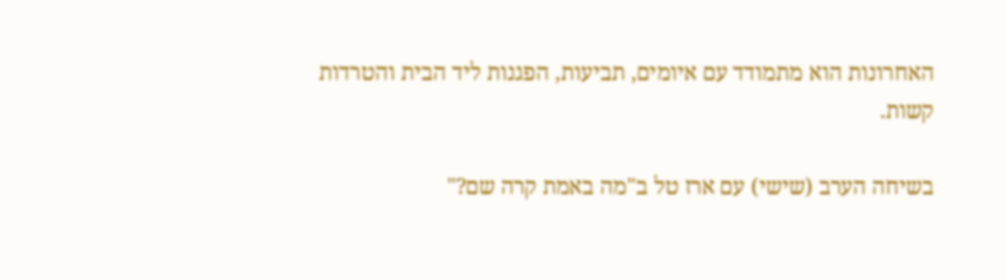האחרונות הוא מתמודד עם איומים, תביעות, הפגנות ליד הבית והטרדות קשות.

בשיחה הערב (שישי) עם ארז טל ב"מה באמת קרה שם?"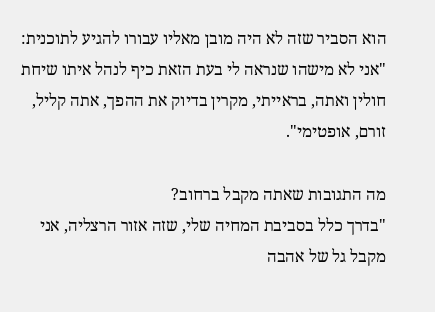הוא הסביר שזה לא היה מובן מאליו עבורו להגיע לתוכנית: "אני לא מישהו שנראה לי בעת הזאת כיף לנהל איתו שיחת חולין ואתה, בראייתי, מקרין בדיוק את ההפך, אתה קליל, זורם, אופטימי".

מה התגובות שאתה מקבל ברחוב?
"בדרך כלל בסביבת המחיה שלי, שזה אזור הרצליה, אני מקבל גל של אהבה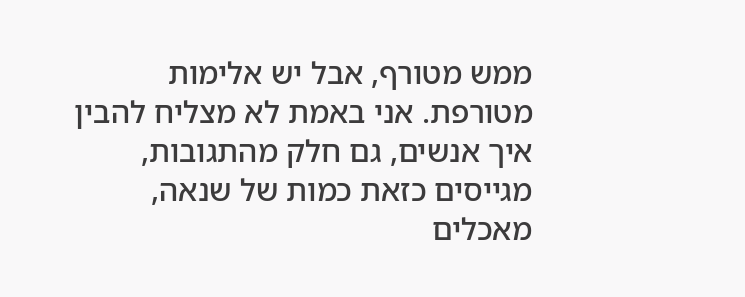ממש מטורף, אבל יש אלימות מטורפת. אני באמת לא מצליח להבין איך אנשים, גם חלק מהתגובות, מגייסים כזאת כמות של שנאה, מאכלים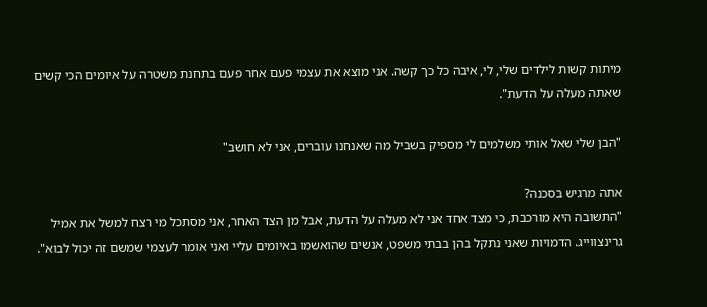מיתות קשות לילדים שלי, לי, איבה כל כך קשה. אני מוצא את עצמי פעם אחר פעם בתחנת משטרה על איומים הכי קשים שאתה מעלה על הדעת".

"הבן שלי שאל אותי משלמים לי מספיק בשביל מה שאנחנו עוברים, אני לא חושב"

אתה מרגיש בסכנה?
"התשובה היא מורכבת, כי מצד אחד אני לא מעלה על הדעת, אבל מן הצד האחר, אני מסתכל מי רצח למשל את אמיל גרינצווייג. הדמויות שאני נתקל בהן בבתי משפט, אנשים שהואשמו באיומים עליי ואני אומר לעצמי שמשם זה יכול לבוא".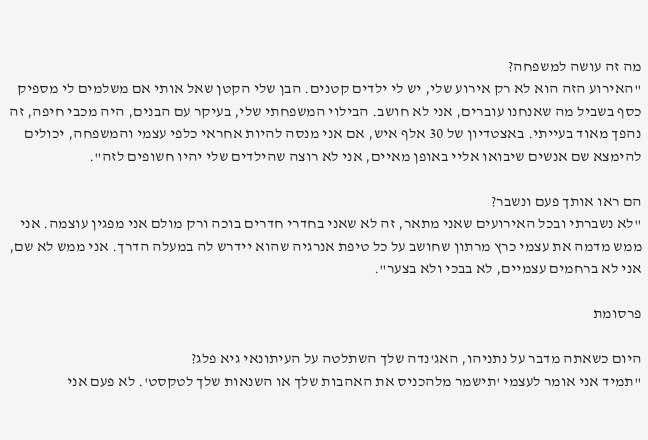מה זה עושה למשפחה?
"האירוע הזה הוא לא רק אירוע שלי, יש לי ילדים קטנים. הבן שלי הקטן שאל אותי אם משלמים לי מספיק כסף בשביל מה שאנחנו עוברים, אני לא חושב. הבילוי המשפחתי שלי, בעיקר עם הבנים, היה מכבי חיפה, זה נהפך מאוד בעייתי. באצטדיון של 30 אלף איש, אם אני מנסה להיות אחראי כלפי עצמי והמשפחה, יכולים להימצא שם אנשים שיבואו אליי באופן מאיים, אני לא רוצה שהילדים שלי יהיו חשופים לזה".

הם ראו אותך פעם ונשבר?
"לא נשברתי ובכל האירועים שאני מתאר, זה לא שאני בחדרי חדרים בוכה ורק מולם אני מפגין עוצמה. אני ממש מדמה את עצמי כרץ מרתון שחושב על כל טיפת אנרגיה שהוא יידרש לה במעלה הדרך. אני ממש לא שם, אני לא ברחמים עצמיים, לא בבכי ולא בצער".

פרסומת

היום כשאתה מדבר על נתניהו, האג'נדה שלך השתלטה על העיתונאי גיא פלג?
"תמיד אני אומר לעצמי 'תישמר מלהכניס את האהבות שלך או השנאות שלך לטקסט'. לא פעם אני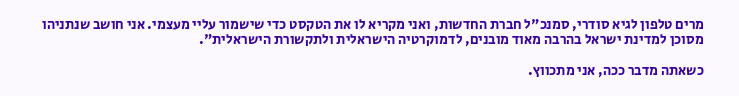מרים טלפון לגיא סודרי, סמנכ"ל חברת החדשות, ואני מקריא לו את הטקסט כדי שישמור עליי מעצמי. אני חושב שנתניהו מסוכן למדינת ישראל בהרבה מאוד מובנים, לדמוקרטיה הישראלית ולתקשורת הישראלית".

כשאתה מדבר ככה, אני מתכווץ.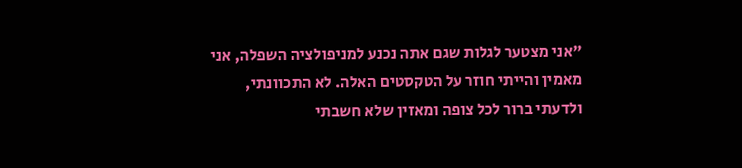"אני מצטער לגלות שגם אתה נכנע למניפולציה השפלה, אני מאמין והייתי חוזר על הטקסטים האלה. לא התכוונתי, ולדעתי ברור לכל צופה ומאזין שלא חשבתי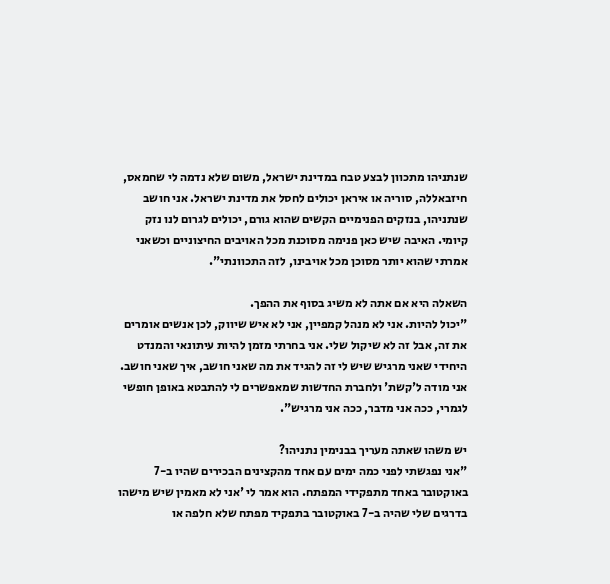שנתניהו מתכוון לבצע טבח במדינת ישראל, משום שלא נדמה לי שחמאס, חיזבאללה, סוריה או איראן יכולים לחסל את מדינת ישראל. אני חושב שנתניהו, בנזקים הפנימיים הקשים שהוא גורם, יכולים לגרום לנו נזק קיומי. האיבה שיש כאן פנימה מסוכנת מכל האויבים החיצוניים וכשאני אמרתי שהוא יותר מסוכן מכל אויבינו, לזה התכוונתי".

השאלה היא אם אתה לא משיג בסוף את ההפך.
"יכול להיות. אני לא מנהל קמפיין, אני לא איש שיווק, לכן אנשים אומרים את זה, אבל זה לא שיקול שלי. אני בחרתי מזמן להיות עיתונאי והמנדט היחידי שאני מרגיש שיש לי זה להגיד את מה שאני חושב, איך שאני חושב. אני מודה ל'קשת' ולחברת החדשות שמאפשרים לי להתבטא באופן חופשי לגמרי, ככה אני מדבר, ככה אני מרגיש".

יש משהו שאתה מעריך בבנימין נתניהו?
"אני נפגשתי לפני כמה ימים עם אחד מהקצינים הבכירים שהיו ב-7 באוקטובר באחד מתפקידי המפתח. הוא אמר לי 'אני לא מאמין שיש מישהו בדרגים שלי שהיה ב-7 באוקטובר בתפקיד מפתח שלא חלפה או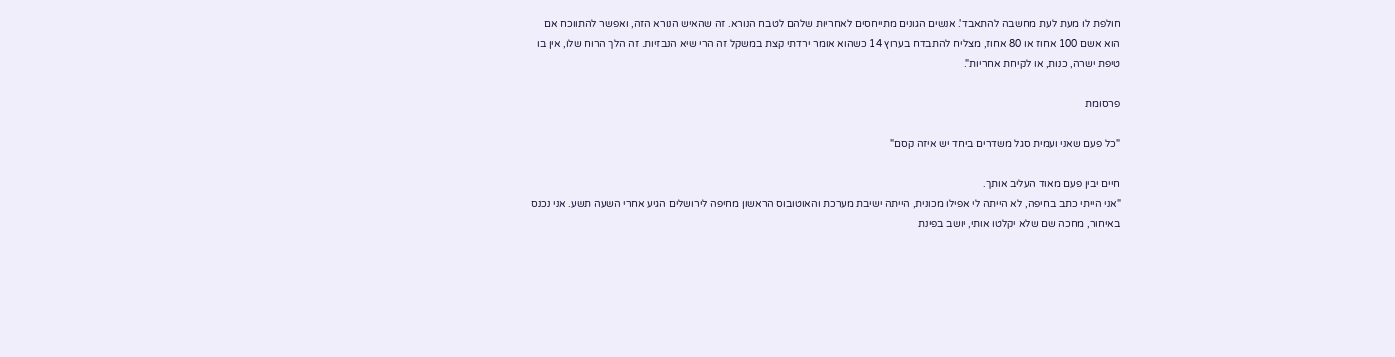חולפת לו מעת לעת מחשבה להתאבד'. אנשים הגונים מתייחסים לאחריות שלהם לטבח הנורא. זה שהאיש הנורא הזה, ואפשר להתווכח אם הוא אשם 100 אחוז או 80 אחוז, מצליח להתבדח בערוץ 14 כשהוא אומר ירדתי קצת במשקל זה הרי שיא הנבזיות. זה הלך הרוח שלו, אין בו טיפת ישרה, כנות, או לקיחת אחריות".

פרסומת

"כל פעם שאני ועמית סגל משדרים ביחד יש איזה קסם"

חיים יבין פעם מאוד העליב אותך.
"אני הייתי כתב בחיפה, לא הייתה לי אפילו מכונית, הייתה ישיבת מערכת והאוטובוס הראשון מחיפה לירושלים הגיע אחרי השעה תשע. אני נכנס באיחור, מחכה שם שלא יקלטו אותי, יושב בפינת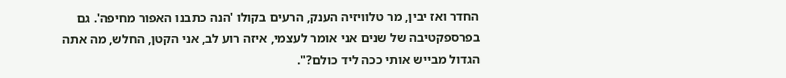החדר ואז יבין, מר טלוויזיה הענק, הרעים בקולו 'הנה כתבנו האפור מחיפה'. גם בפרספקטיבה של שנים אני אומר לעצמי, איזה רוע לב, אני הקטן, החלש, מה אתה הגדול מבייש אותי ככה ליד כולם?".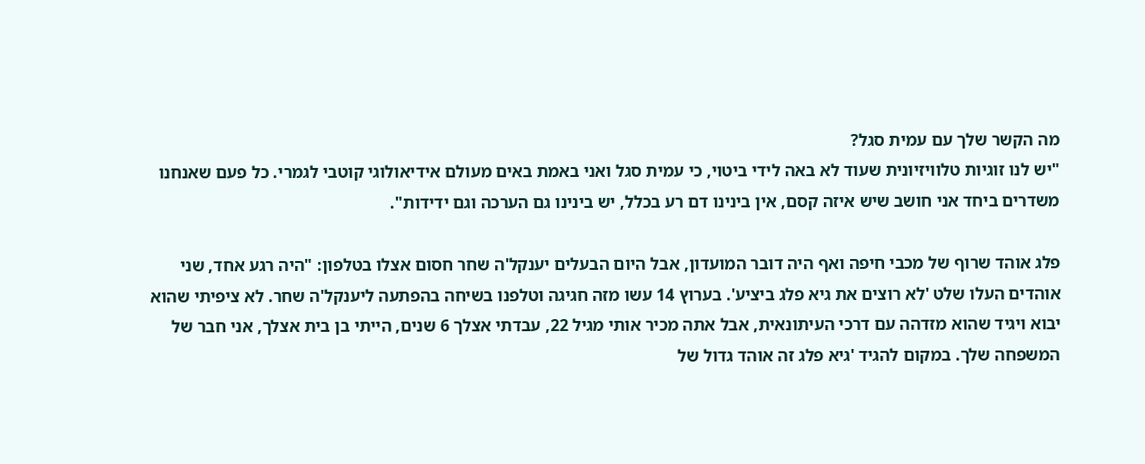מה הקשר שלך עם עמית סגל?
"יש לנו זוגיות טלוויזיונית שעוד לא באה לידי ביטוי, כי עמית סגל ואני באמת באים מעולם אידיאולוגי קוטבי לגמרי. כל פעם שאנחנו משדרים ביחד אני חושב שיש איזה קסם, אין בינינו דם רע בכלל, יש בינינו גם הערכה וגם ידידות".

פלג אוהד שרוף של מכבי חיפה ואף היה דובר המועדון, אבל היום הבעלים יענקל'ה שחר חסום אצלו בטלפון: "היה רגע אחד, שני אוהדים העלו שלט 'לא רוצים את גיא פלג ביציע'. בערוץ 14 עשו מזה חגיגה וטלפנו בשיחה בהפתעה ליענקל'ה שחר. לא ציפיתי שהוא יבוא ויגיד שהוא מזדהה עם דרכי העיתונאית, אבל אתה מכיר אותי מגיל 22, עבדתי אצלך 6 שנים, הייתי בן בית אצלך, אני חבר של המשפחה שלך. במקום להגיד 'גיא פלג זה אוהד גדול של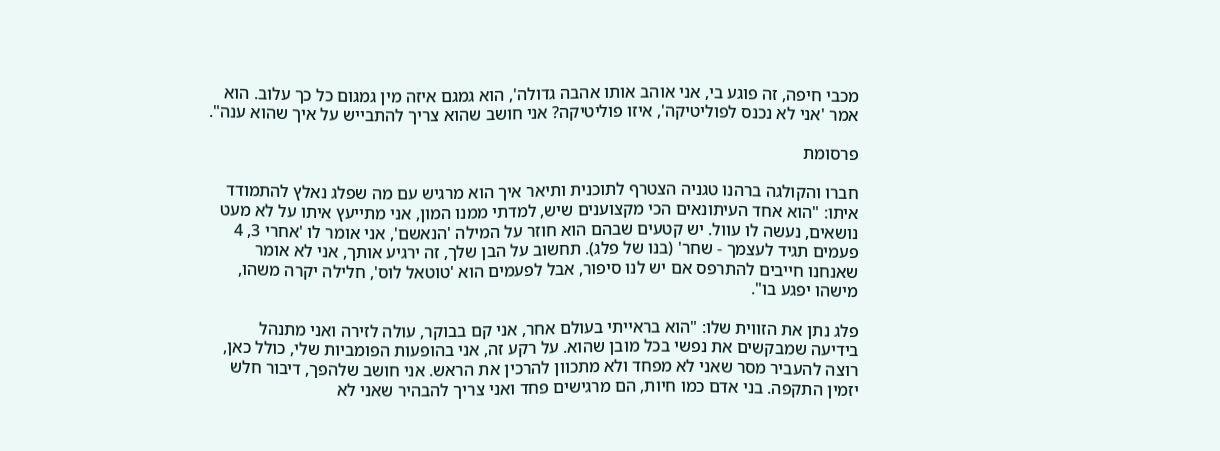מכבי חיפה, זה פוגע בי, אני אוהב אותו אהבה גדולה', הוא גמגם איזה מין גמגום כל כך עלוב. הוא אמר 'אני לא נכנס לפוליטיקה', איזו פוליטיקה? אני חושב שהוא צריך להתבייש על איך שהוא ענה".

פרסומת

חברו והקולגה ברהנו טגניה הצטרף לתוכנית ותיאר איך הוא מרגיש עם מה שפלג נאלץ להתמודד איתו: "הוא אחד העיתונאים הכי מקצוענים שיש, למדתי ממנו המון, אני מתייעץ איתו על לא מעט נושאים, נעשה לו עוול. יש קטעים שבהם הוא חוזר על המילה 'הנאשם', אני אומר לו 'אחרי 3, 4 פעמים תגיד לעצמך - שחר' (בנו של פלג). תחשוב על הבן שלך, זה ירגיע אותך, אני לא אומר שאנחנו חייבים להתרפס אם יש לנו סיפור, אבל לפעמים הוא 'טוטאל לוס', חלילה יקרה משהו, מישהו יפגע בו".

פלג נתן את הזווית שלו: "הוא בראייתי בעולם אחר, אני קם בבוקר, עולה לזירה ואני מתנהל בידיעה שמבקשים את נפשי בכל מובן שהוא. על רקע זה, אני בהופעות הפומביות שלי, כולל כאן, רוצה להעביר מסר שאני לא מפחד ולא מתכוון להרכין את הראש. אני חושב שלהפך, דיבור חלש יזמין התקפה. בני אדם כמו חיות, הם מרגישים פחד ואני צריך להבהיר שאני לא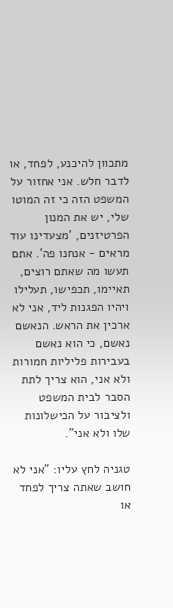מתכוון להיכנע, לפחד, או לדבר חלש. אני אחזור על המשפט הזה כי זה המוטו שלי, יש את המנון הפרטיזנים, 'מצעדינו עוד מראים - אנחנו פה'. אתם תעשו מה שאתם רוצים, תאיימו, תכפישו, תעלילו ויהיו הפגנות ליד, אני לא ארכין את הראש. הנאשם נאשם, כי הוא נאשם בעבירות פליליות חמורות ולא אני, הוא צריך לתת הסבר לבית המשפט ולציבור על הכישלונות שלו ולא אני".

טגניה לחץ עליו: "אני לא חושב שאתה צריך לפחד או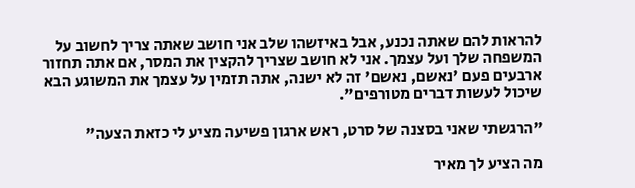להראות להם שאתה נכנע, אבל באיזשהו שלב אני חושב שאתה צריך לחשוב על המשפחה שלך ועל עצמך. אני לא חושב שצריך להקצין את המסר, אם אתה תחזור ארבעים פעם 'נאשם, נאשם' זה לא ישנה, אתה תזמין על עצמך את המשוגע הבא שיכול לעשות דברים מטורפים".

"הרגשתי שאני בסצנה של סרט, ראש ארגון פשיעה מציע לי כזאת הצעה"

מה הציע לך מאיר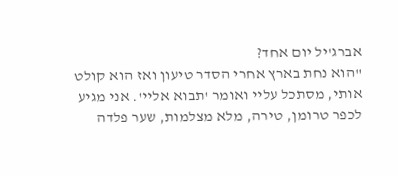אברג'יל יום אחד?
"הוא נחת בארץ אחרי הסדר טיעון ואז הוא קולט אותי, מסתכל עליי ואומר 'תבוא אליי'. אני מגיע לכפר טרומן, טירה, מלא מצלמות, שער פלדה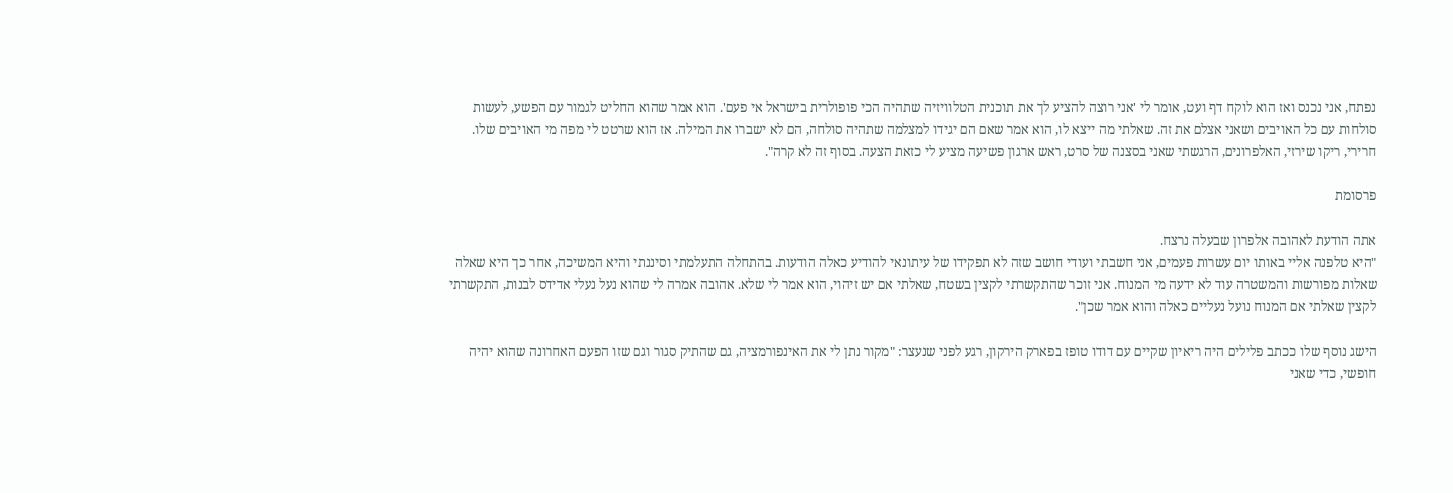נפתח, אני נכנס ואז הוא לוקח דף ועט, אומר לי 'אני רוצה להציע לך את תוכנית הטלוויזיה שתהיה הכי פופולרית בישראל אי פעם'. הוא אמר שהוא החליט לגמור עם הפשע, לעשות סולחות עם כל האויבים ושאני אצלם את זה. שאלתי מה ייצא לו, הוא אמר שאם הם יגידו למצלמה שתהיה סולחה, הם לא ישברו את המילה. אז הוא שרטט לי מפה מי האויבים שלו. חרירי, ריקו שירזי, האלפרונים, הרגשתי שאני בסצנה של סרט, ראש ארגון פשיעה מציע לי כזאת הצעה. בסוף זה לא קרה".

פרסומת

אתה הודעת לאהובה אלפרון שבעלה נרצח.
"היא טלפנה אליי באותו יום עשרות פעמים, אני חשבתי ועודי חושב שזה לא תפקידו של עיתונאי להודיע כאלה הודעות. בהתחלה התעלמתי וסיננתי והיא המשיכה, אחר כך היא שאלה שאלות מפורשות והמשטרה עוד לא ידעה מי המנוח. אני זוכר שהתקשרתי לקצין בשטח, שאלתי אם יש זיהוי, הוא אמר לי שלא. אהובה אמרה לי שהוא נעל נעלי אדידס לבנות, התקשרתי לקצין שאלתי אם המנוח נועל נעליים כאלה והוא אמר שכן".

הישג נוסף שלו ככתב פלילים היה ריאיון שקיים עם דודו טופז בפארק הירקון, רגע לפני שנעצר: "מקור נתן לי את האינפורמציה, גם שהתיק סגור וגם שזו הפעם האחרונה שהוא יהיה חופשי, כדי שאני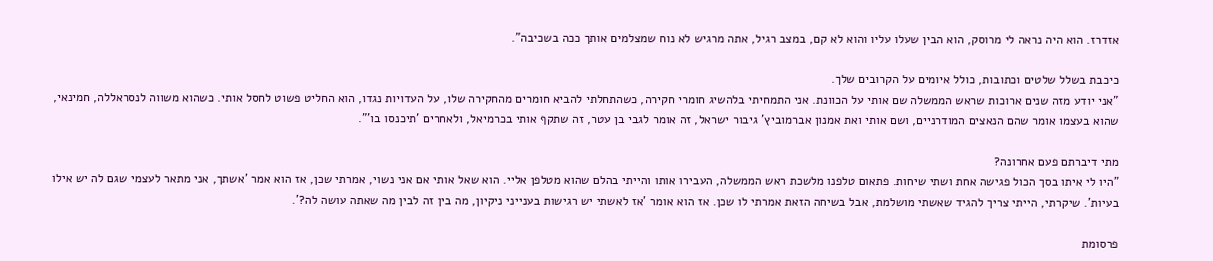אזדרז. הוא היה נראה לי מרוסק, הוא הבין שעלו עליו והוא לא קם, במצב רגיל, אתה מרגיש לא נוח שמצלמים אותך ככה בשכיבה".

כיכבת בשלל שלטים וכתובות, כולל איומים על הקרובים שלך.
"אני יודע מזה שנים ארוכות שראש הממשלה שם אותי על הכוונת. אני התמחיתי בלהשיג חומרי חקירה, כשהתחלתי להביא חומרים מהחקירה שלו, על העדויות נגדו, הוא החליט פשוט לחסל אותי. כשהוא משווה לנסראללה, חמינאי, שהוא בעצמו אומר שהם הנאצים המודרניים, ושם אותי ואת אמנון אברמוביץ' גיבור ישראל, זה אומר לגבי בן עטר, זה שתקף אותי בכרמיאל, ולאחרים 'תיכנסו בו'".

מתי דיברתם פעם אחרונה?
"היו לי איתו בסך הכול פגישה אחת ושתי שיחות. פתאום טלפנו מלשכת ראש הממשלה, העבירו אותו והייתי בהלם שהוא מטלפן אליי. הוא שאל אותי אם אני נשוי, אמרתי שכן, אז הוא אמר 'אשתך, אני מתאר לעצמי שגם לה יש אילו בעיות'. שיקרתי, הייתי צריך להגיד שאשתי מושלמת, אבל בשיחה הזאת אמרתי לו שכן. אז הוא אומר 'אז לאשתי יש רגישות בענייני ניקיון, מה בין זה לבין מה שאתה עושה לה?'.

פרסומת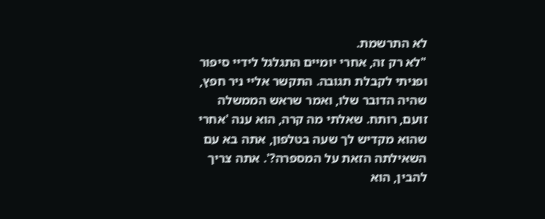לא התרשמת.
"לא רק זה, אחרי יומיים התגלגל לידיי סיפור ופניתי לקבלת תגובה. התקשר אליי ניר חפץ, שהיה הדובר שלו, ואמר שראש הממשלה זועם, רותח. שאלתי מה קרה, הוא ענה 'אחרי שהוא מקדיש לך שעה בטלפון, אתה בא עם השאילתה הזאת על המספרה?'. אתה צריך להבין, הוא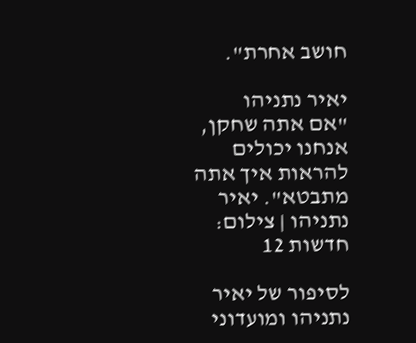חושב אחרת".

יאיר נתניהו
"אם אתה שחקן, אנחנו יכולים להראות איך אתה מתבטא". יאיר נתניהו | צילום: חדשות 12

לסיפור של יאיר נתניהו ומועדוני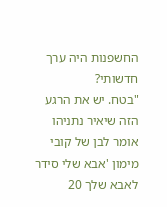החשפנות היה ערך חדשותי?
"בטח. יש את הרגע הזה שיאיר נתניהו אומר לבן של קובי מימון 'אבא שלי סידר לאבא שלך 20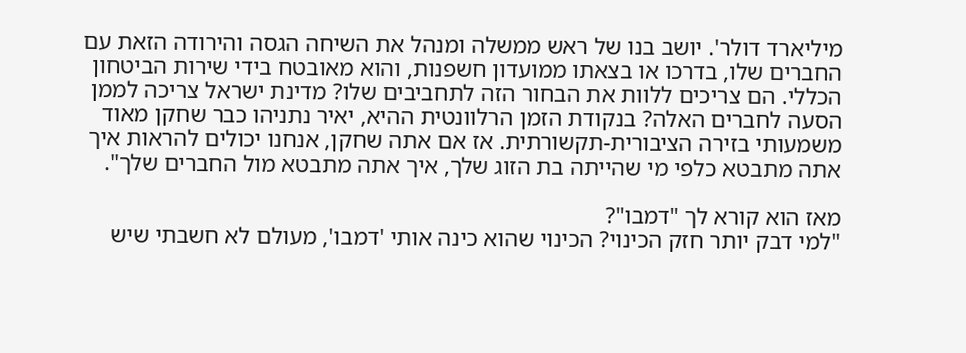מיליארד דולר'. יושב בנו של ראש ממשלה ומנהל את השיחה הגסה והירודה הזאת עם החברים שלו, בדרכו או בצאתו ממועדון חשפנות, והוא מאובטח בידי שירות הביטחון הכללי. הם צריכים ללוות את הבחור הזה לתחביבים שלו? מדינת ישראל צריכה לממן הסעה לחברים האלה? בנקודת הזמן הרלוונטית ההיא, יאיר נתניהו כבר שחקן מאוד משמעותי בזירה הציבורית-תקשורתית. אז אם אתה שחקן, אנחנו יכולים להראות איך אתה מתבטא כלפי מי שהייתה בת הזוג שלך, איך אתה מתבטא מול החברים שלך".

מאז הוא קורא לך "דמבו"?
"למי דבק יותר חזק הכינוי? הכינוי שהוא כינה אותי 'דמבו', מעולם לא חשבתי שיש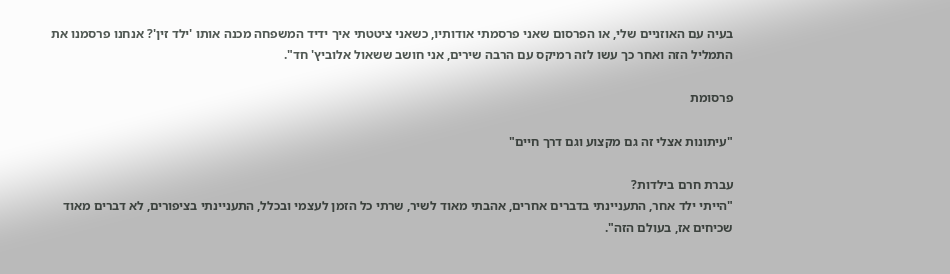בעיה עם האוזניים שלי, או הפרסום שאני פרסמתי אודותיו, כשאני ציטטתי איך ידיד המשפחה מכנה אותו 'ילד זין'? אנחנו פרסמנו את התמליל הזה ואחר כך עשו לזה רמיקס עם הרבה שירים, אני חושב ששאול אלוביץ' חד".

פרסומת

"עיתונות אצלי זה גם מקצוע וגם דרך חיים"

עברת חרם בילדות?
"הייתי ילד אחר, התעניינתי בדברים אחרים, אהבתי מאוד לשיר, שרתי כל הזמן לעצמי ובכלל, התעניינתי בציפורים, לא דברים מאוד שכיחים אז, בעולם הזה".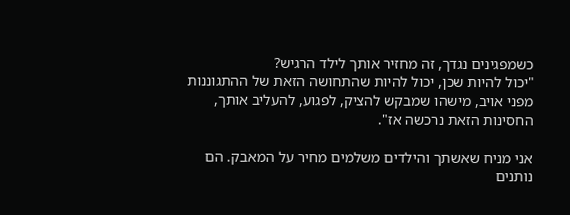כשמפגינים נגדך, זה מחזיר אותך לילד הרגיש?
"יכול להיות שכן, יכול להיות שהתחושה הזאת של ההתגוננות מפני אויב, מישהו שמבקש להציק, לפגוע, להעליב אותך, החסינות הזאת נרכשה אז".

אני מניח שאשתך והילדים משלמים מחיר על המאבק. הם נותנים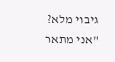גיבוי מלא?
"אני מתאר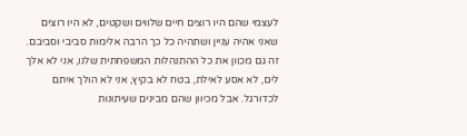לעצמי שהם היו רוצים חיים שלווים ושקטים, לא היו רוצים שאני אהיה עניין ושתהיה כל כך הרבה אלימות סביבי וסביבם. זה גם מכוון את כל ההתנהלות המשפחתית שלנו, אני לא אלך לים, לא אסע לאילת, בטח לא בקיץ, אני לא הולך איתם לכדורגל. אבל מכיוון שהם מבינים שעיתונות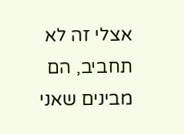אצלי זה לא תחביב, הם מבינים שאני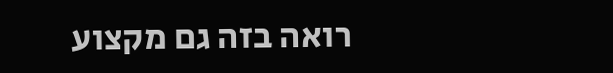רואה בזה גם מקצוע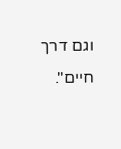וגם דרך חיים".